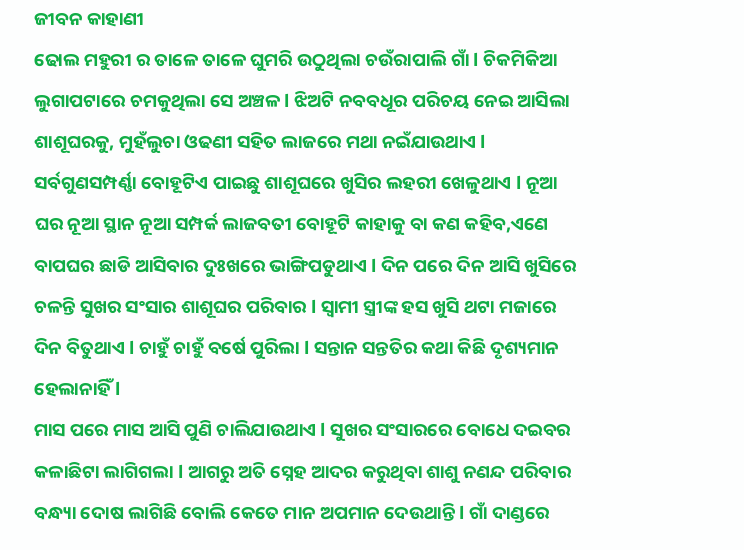ଜୀବନ କାହାଣୀ
ଢୋଲ ମହୁରୀ ର ତାଳେ ତାଳେ ଘୁମରି ଉଠୁଥିଲା ଚଉଁରାପାଲି ଗାଁ l ଚିକମିକିଆ ଲୁଗାପଟାରେ ଚମକୁଥିଲା ସେ ଅଞ୍ଚଳ l ଝିଅଟି ନବବଧୂର ପରିଚୟ ନେଇ ଆସିଲା ଶାଶୂଘରକୁ, ମୁହଁଲୁଚା ଓଢଣୀ ସହିତ ଲାଜରେ ମଥା ନଇଁଯାଉଥାଏ l ସର୍ବଗୁଣସମ୍ପର୍ଣ୍ଣା ବୋହୂଟିଏ ପାଇଛୁ ଶାଶୂଘରେ ଖୁସିର ଲହରୀ ଖେଳୁଥାଏ l ନୂଆ ଘର ନୂଆ ସ୍ଥାନ ନୂଆ ସମ୍ପର୍କ ଲାଜବତୀ ବୋହୂଟି କାହାକୁ ବା କଣ କହିବ,ଏଣେ ବାପଘର ଛାଡି ଆସିବାର ଦୁଃଖରେ ଭାଙ୍ଗିପଡୁଥାଏ l ଦିନ ପରେ ଦିନ ଆସି ଖୁସିରେ ଚଳନ୍ତି ସୁଖର ସଂସାର ଶାଶୂଘର ପରିବାର l ସ୍ୱାମୀ ସ୍ତ୍ରୀଙ୍କ ହସ ଖୁସି ଥଟା ମଜାରେ ଦିନ ବିତୁଥାଏ l ଚାହୁଁ ଚାହୁଁ ବର୍ଷେ ପୁରିଲା l ସନ୍ତାନ ସନ୍ତତିର କଥା କିଛି ଦୃଶ୍ୟମାନ ହେଲାନାହିଁ l
ମାସ ପରେ ମାସ ଆସି ପୁଣି ଚାଲିଯାଉଥାଏ l ସୁଖର ସଂସାରରେ ବୋଧେ ଦଇବର କଳାଛିଟା ଲାଗିଗଲା l ଆଗରୁ ଅତି ସ୍ନେହ ଆଦର କରୁଥିବା ଶାଶୁ ନଣନ୍ଦ ପରିବାର ବନ୍ଧ୍ୟା ଦୋଷ ଲାଗିଛି ବୋଲି କେତେ ମାନ ଅପମାନ ଦେଉଥାନ୍ତି l ଗାଁ ଦାଣ୍ଡରେ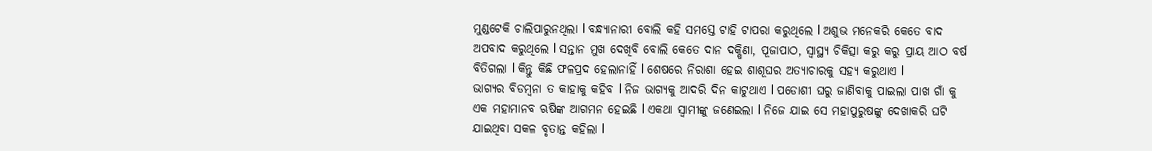ମୁଣ୍ଡଟେକି ଚାଲିପାରୁନଥିଲା l ବନ୍ଧ୍ୟାନାରୀ ବୋଲି କହି ସମସ୍ତେ ଟାହି ଟାପରା କରୁଥିଲେ l ଅଶୁଭ ମନେକରି କେତେ ବାଦ ଅପବାଦ କରୁଥିଲେ l ସନ୍ତାନ ମୁଖ ଦେଖିବି ବୋଲି କେତେ ଦାନ ଦକ୍ଷିଣା, ପୂଜାପାଠ, ସ୍ୱାସ୍ଥ୍ୟ ଚିକିତ୍ସା କରୁ କରୁ ପ୍ରାୟ ଆଠ ବର୍ଷ ବିତିଗଲା l କିନ୍ତୁ କିଛି ଫଳପ୍ରଦ ହେଲାନାହିଁ l ଶେଷରେ ନିରାଶା ହେଇ ଶାଶୂଘର ଅତ୍ୟାଚାରକୁ ସହ୍ୟ କରୁଥାଏ l
ଭାଗ୍ୟର ବିଡମ୍ବନା ତ କାହାକୁ କହିବ l ନିଜ ଭାଗ୍ୟକୁ ଆଦରି ଦିନ କାଟୁଥାଏ l ପଡୋଶୀ ଘରୁ ଜାଣିବାକୁ ପାଇଲା ପାଖ ଗାଁ କୁ ଏକ ମହାମାନବ ଋଷିଙ୍କ ଆଗମନ ହେଇଛି l ଏକଥା ସ୍ୱାମୀଙ୍କୁ ଜଣେଇଲା l ନିଜେ ଯାଇ ସେ ମହାପୁରୁଷଙ୍କୁ ଦେଖାକରି ଘଟି ଯାଇଥିବା ସକଳ ବୃତାନ୍ତ କହିଲା l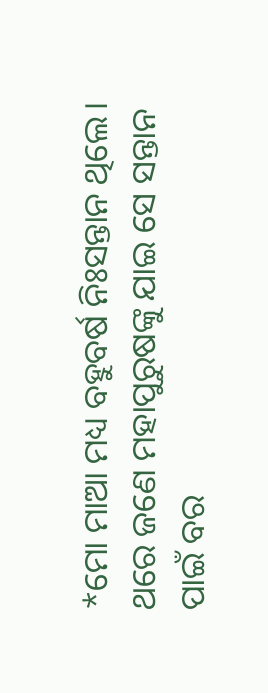*ମୋ ମାଆ ମଧ୍ୟ ବହୁବର୍ଷ ନିଃସନ୍ତାନ ଥିଲେ। ଥରେ ଜଣେ ମହାପୁରୁଷଙ୍କୁ ଯାଇ ସେ ସନ୍ତାନ ପାଇଁ ବର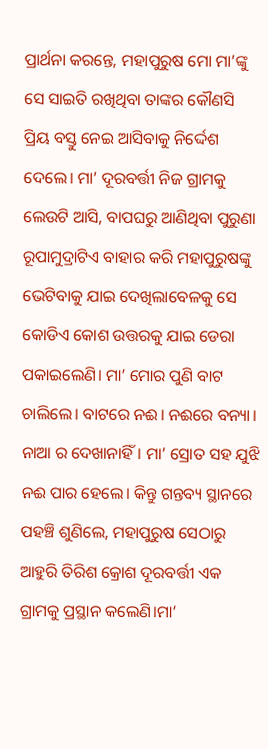ପ୍ରାର୍ଥନା କରନ୍ତେ, ମହାପୁରୁଷ ମୋ ମା’ଙ୍କୁ ସେ ସାଇତି ରଖିଥିବା ତାଙ୍କର କୌଣସି ପ୍ରିୟ ବସ୍ତୁ ନେଇ ଆସିବାକୁ ନିର୍ଦ୍ଦେଶ ଦେଲେ। ମା’ ଦୂରବର୍ତ୍ତୀ ନିଜ ଗ୍ରାମକୁ ଲେଉଟି ଆସି, ବାପଘରୁ ଆଣିଥିବା ପୁରୁଣା ରୂପାମୁଦ୍ରାଟିଏ ବାହାର କରି ମହାପୁରୁଷଙ୍କୁ ଭେଟିବାକୁ ଯାଇ ଦେଖିଲାବେଳକୁ ସେ କୋଡିଏ କୋଶ ଉତ୍ତରକୁ ଯାଇ ଡେରା ପକାଇଲେଣି। ମା’ ମୋର ପୁଣି ବାଟ ଚାଲିଲେ। ବାଟରେ ନଈ। ନଈରେ ବନ୍ୟା। ନାଆ ର ଦେଖାନାହିଁ। ମା’ ସ୍ରୋତ ସହ ଯୁଝି ନଈ ପାର ହେଲେ। କିନ୍ତୁ ଗନ୍ତବ୍ୟ ସ୍ଥାନରେ ପହଞ୍ଚି ଶୁଣିଲେ, ମହାପୁରୁଷ ସେଠାରୁ ଆହୁରି ତିରିଶ କ୍ରୋଶ ଦୂରବର୍ତ୍ତୀ ଏକ ଗ୍ରାମକୁ ପ୍ରସ୍ଥାନ କଲେଣି।ମା’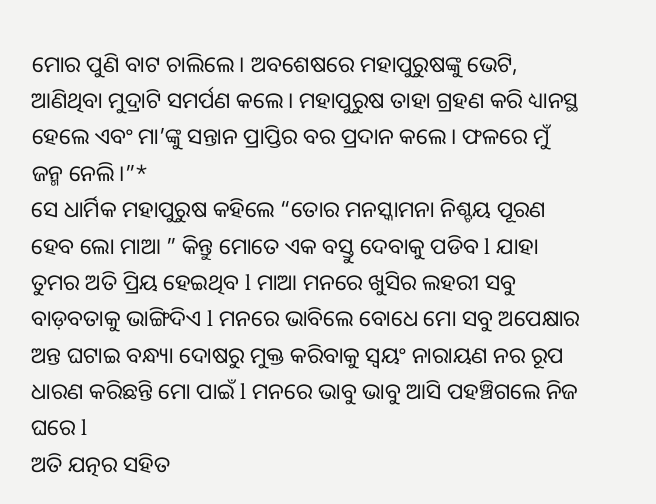ମୋର ପୁଣି ବାଟ ଚାଲିଲେ। ଅବଶେଷରେ ମହାପୁରୁଷଙ୍କୁ ଭେଟି, ଆଣିଥିବା ମୁଦ୍ରାଟି ସମର୍ପଣ କଲେ। ମହାପୁରୁଷ ତାହା ଗ୍ରହଣ କରି ଧ୍ୟାନସ୍ଥ ହେଲେ ଏବଂ ମା’ଙ୍କୁ ସନ୍ତାନ ପ୍ରାପ୍ତିର ବର ପ୍ରଦାନ କଲେ। ଫଳରେ ମୁଁ ଜନ୍ମ ନେଲି।”*
ସେ ଧାର୍ମିକ ମହାପୁରୁଷ କହିଲେ “ତୋର ମନସ୍କାମନା ନିଶ୍ଚୟ ପୂରଣ ହେବ ଲୋ ମାଆ ” କିନ୍ତୁ ମୋତେ ଏକ ବସ୍ତୁ ଦେବାକୁ ପଡିବ l ଯାହା ତୁମର ଅତି ପ୍ରିୟ ହେଇଥିବ l ମାଆ ମନରେ ଖୁସିର ଲହରୀ ସବୁ ବାଡ଼ବତାକୁ ଭାଙ୍ଗିଦିଏ l ମନରେ ଭାବିଲେ ବୋଧେ ମୋ ସବୁ ଅପେକ୍ଷାର ଅନ୍ତ ଘଟାଇ ବନ୍ଧ୍ୟା ଦୋଷରୁ ମୁକ୍ତ କରିବାକୁ ସ୍ୱୟଂ ନାରାୟଣ ନର ରୂପ ଧାରଣ କରିଛନ୍ତି ମୋ ପାଇଁ l ମନରେ ଭାବୁ ଭାବୁ ଆସି ପହଞ୍ଚିଗଲେ ନିଜ ଘରେ l
ଅତି ଯତ୍ନର ସହିତ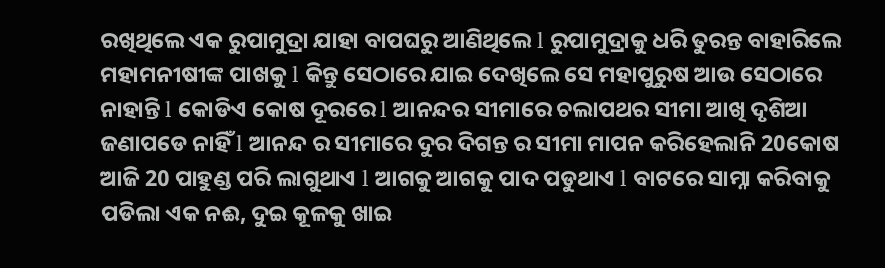ରଖିଥିଲେ ଏକ ରୁପାମୁଦ୍ରା ଯାହା ବାପଘରୁ ଆଣିଥିଲେ l ରୁପାମୁଦ୍ରାକୁ ଧରି ତୁରନ୍ତ ବାହାରିଲେ ମହାମନୀଷୀଙ୍କ ପାଖକୁ l କିନ୍ତୁ ସେଠାରେ ଯାଇ ଦେଖିଲେ ସେ ମହାପୁରୁଷ ଆଉ ସେଠାରେ ନାହାନ୍ତି l କୋଡିଏ କୋଷ ଦୂରରେ l ଆନନ୍ଦର ସୀମାରେ ଚଲାପଥର ସୀମା ଆଖି ଦୃଶିଆ ଜଣାପଡେ ନାହିଁ l ଆନନ୍ଦ ର ସୀମାରେ ଦୁର ଦିଗନ୍ତ ର ସୀମା ମାପନ କରିହେଲାନି 20କୋଷ ଆଜି 20 ପାହୁଣ୍ଡ ପରି ଲାଗୁଥାଏ l ଆଗକୁ ଆଗକୁ ପାଦ ପଡୁଥାଏ l ବାଟରେ ସାମ୍ନା କରିବାକୁ ପଡିଲା ଏକ ନଈ, ଦୁଇ କୂଳକୁ ଖାଇ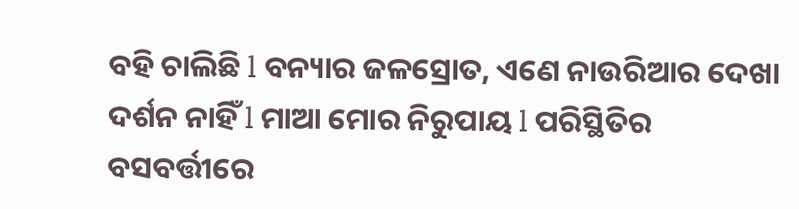ବହି ଚାଲିଛି l ବନ୍ୟାର ଜଳସ୍ରୋତ, ଏଣେ ନାଉରିଆର ଦେଖା ଦର୍ଶନ ନାହିଁ l ମାଆ ମୋର ନିରୁପାୟ l ପରିସ୍ଥିତିର ବସବର୍ତ୍ତୀରେ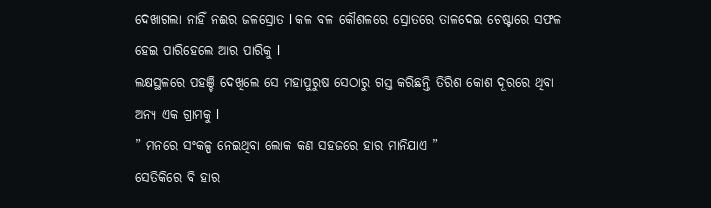ଦେଖାଗଲା ନାହିଁ ନଈର ଜଳସ୍ରୋତ l କଳ ବଳ କୌଶଳରେ ସ୍ରୋତରେ ତାଳଦେଇ ଚେଷ୍ଟାରେ ସଫଳ ହେଇ ପାରିହେଲେ ଆର ପାରିକୁ l
ଲକ୍ଷସ୍ଥଳରେ ପହଞ୍ଚି ଦେଖିଲେ ସେ ମହାପୁରୁଷ ସେଠାରୁ ଗସ୍ତ କରିଛନ୍ତି ତିରିଶ କୋଶ ଦୂରରେ ଥିବା ଅନ୍ୟ ଏକ ଗ୍ରାମକୁ l
” ମନରେ ସଂକଳ୍ପ ନେଇଥିବା ଲୋକ କଣ ସହଜରେ ହାର ମାନିଯାଏ ”
ସେତିକିରେ ବି ହାର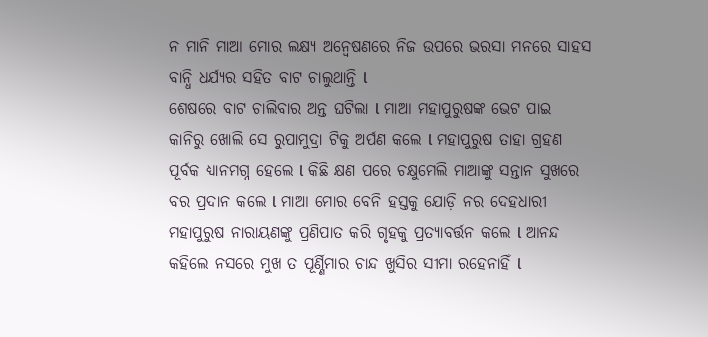ନ ମାନି ମାଆ ମୋର ଲକ୍ଷ୍ୟ ଅନ୍ୱେଷଣରେ ନିଜ ଉପରେ ଭରସା ମନରେ ସାହସ ବାନ୍ଧି ଧର୍ଯ୍ୟର ସହିତ ବାଟ ଚାଲୁଥାନ୍ତି l
ଶେଷରେ ବାଟ ଚାଲିବାର ଅନ୍ତ ଘଟିଲା l ମାଆ ମହାପୁରୁଷଙ୍କ ଭେଟ ପାଇ କାନିରୁ ଖୋଲି ସେ ରୁପାମୁଦ୍ରା ଟିକୁ ଅର୍ପଣ କଲେ l ମହାପୁରୁଷ ତାହା ଗ୍ରହଣ ପୂର୍ବକ ଧ୍ୟାନମଗ୍ନ ହେଲେ l କିଛି କ୍ଷଣ ପରେ ଚକ୍ଷୁମେଲି ମାଆଙ୍କୁ ସନ୍ତାନ ସୁଖରେ ବର ପ୍ରଦାନ କଲେ l ମାଆ ମୋର ବେନି ହସ୍ତକୁ ଯୋଡ଼ି ନର ଦେହଧାରୀ ମହାପୁରୁଷ ନାରାୟଣଙ୍କୁ ପ୍ରଣିପାତ କରି ଗୃହକୁ ପ୍ରତ୍ୟାବର୍ତ୍ତନ କଲେ l ଆନନ୍ଦ କହିଲେ ନସରେ ମୁଖ ତ ପୂର୍ଣ୍ଣିମାର ଚାନ୍ଦ ଖୁସିର ସୀମା ରହେନାହିଁ l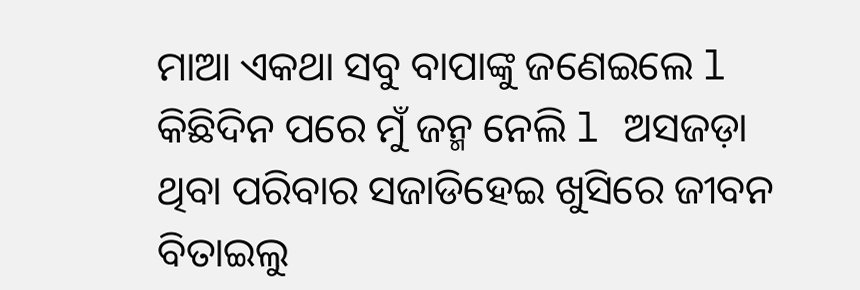ମାଆ ଏକଥା ସବୁ ବାପାଙ୍କୁ ଜଣେଇଲେ l କିଛିଦିନ ପରେ ମୁଁ ଜନ୍ମ ନେଲି l ଅସଜଡ଼ା ଥିବା ପରିବାର ସଜାଡିହେଇ ଖୁସିରେ ଜୀବନ ବିତାଇଲୁ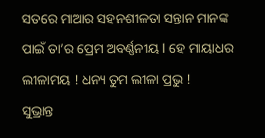ସତରେ ମାଆର ସହନଶୀଳତା ସନ୍ତାନ ମାନଙ୍କ ପାଇଁ ତା’ର ପ୍ରେମ ଅବର୍ଣ୍ଣନୀୟ l ହେ ମାୟାଧର ଲୀଳାମୟ ! ଧନ୍ୟ ତୁମ ଲୀଳା ପ୍ରଭୁ !
ସୁଭ୍ରାନ୍ତ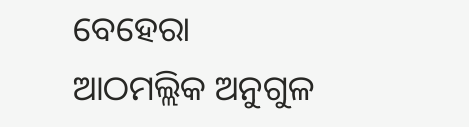ବେହେରା
ଆଠମଲ୍ଲିକ ଅନୁଗୁଳ